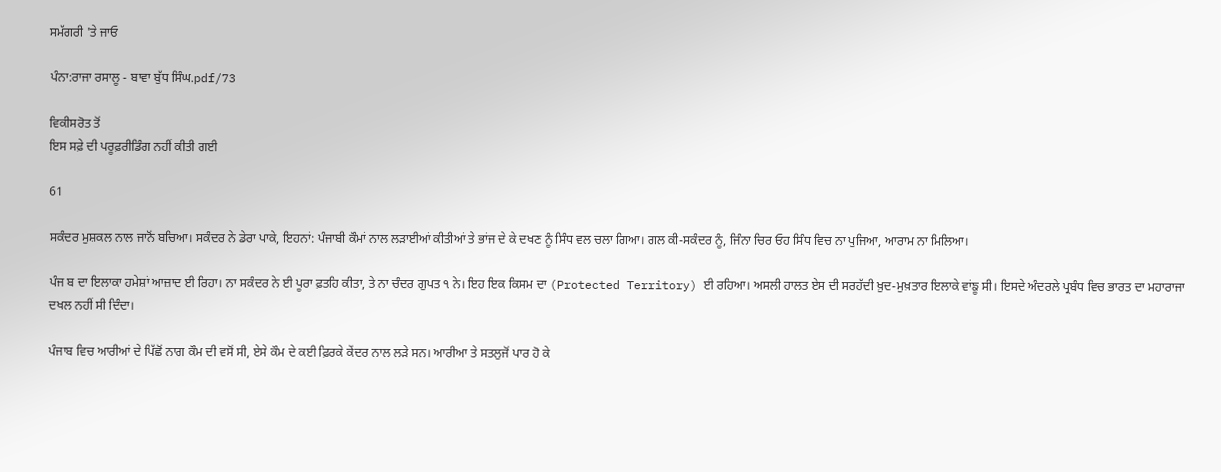ਸਮੱਗਰੀ 'ਤੇ ਜਾਓ

ਪੰਨਾ:ਰਾਜਾ ਰਸਾਲੂ - ਬਾਵਾ ਬੁੱਧ ਸਿੰਘ.pdf/73

ਵਿਕੀਸਰੋਤ ਤੋਂ
ਇਸ ਸਫ਼ੇ ਦੀ ਪਰੂਫ਼ਰੀਡਿੰਗ ਨਹੀਂ ਕੀਤੀ ਗਈ

61

ਸਕੰਦਰ ਮੁਸ਼ਕਲ ਨਾਲ ਜਾਨੋਂ ਬਚਿਆ। ਸਕੰਦਰ ਨੇ ਡੇਰਾ ਪਾਕੇ, ਇਹਨਾਂ: ਪੰਜਾਬੀ ਕੌਮਾਂ ਨਾਲ ਲੜਾਈਆਂ ਕੀਤੀਆਂ ਤੇ ਭਾਂਜ ਦੇ ਕੇ ਦਖਣ ਨੂੰ ਸਿੰਧ ਵਲ ਚਲਾ ਗਿਆ। ਗਲ ਕੀ-ਸਕੰਦਰ ਨੂੰ, ਜਿੰਨਾ ਚਿਰ ਓਹ ਸਿੰਧ ਵਿਚ ਨਾ ਪੁਜਿਆ, ਆਰਾਮ ਨਾ ਮਿਲਿਆ।

ਪੰਜ ਬ ਦਾ ਇਲਾਕਾ ਹਮੇਸ਼ਾਂ ਆਜ਼ਾਦ ਈ ਰਿਹਾ। ਨਾ ਸਕੰਦਰ ਨੇ ਈ ਪੂਰਾ ਫ਼ਤਹਿ ਕੀਤਾ, ਤੇ ਨਾ ਚੰਦਰ ਗੁਪਤ ੧ ਨੇ। ਇਹ ਇਕ ਕਿਸਮ ਦਾ (Protected Territory) ਈ ਰਹਿਆ। ਅਸਲੀ ਹਾਲਤ ਏਸ ਦੀ ਸਰਹੱਦੀ ਖ਼ੁਦ-ਮੁਖ਼ਤਾਰ ਇਲਾਕੇ ਵਾਂਙੂ ਸੀ। ਇਸਦੇ ਅੰਦਰਲੇ ਪ੍ਰਬੰਧ ਵਿਚ ਭਾਰਤ ਦਾ ਮਹਾਰਾਜਾ ਦਖਲ ਨਹੀਂ ਸੀ ਦਿੰਦਾ।

ਪੰਜਾਬ ਵਿਚ ਆਰੀਆਂ ਦੇ ਪਿੱਛੋਂ ਨਾਗ ਕੌਮ ਦੀ ਵਸੋਂ ਸੀ, ਏਸੇ ਕੌਮ ਦੇ ਕਈ ਫ਼ਿਰਕੇ ਕੇਂਦਰ ਨਾਲ ਲੜੇ ਸਨ। ਆਰੀਆ ਤੇ ਸਤਲੁਜੋਂ ਪਾਰ ਹੋ ਕੇ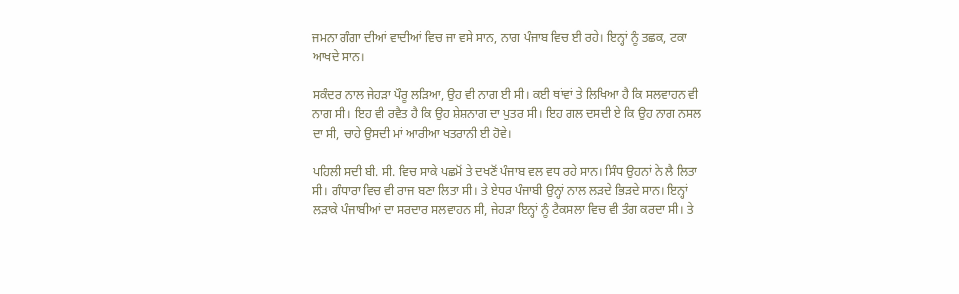ਜਮਨਾ ਗੰਗਾ ਦੀਆਂ ਵਾਦੀਆਂ ਵਿਚ ਜਾ ਵਸੇ ਸਾਨ, ਨਾਗ ਪੰਜਾਬ ਵਿਚ ਈ ਰਹੇ। ਇਨ੍ਹਾਂ ਨੂੰ ਤਛਕ, ਟਕਾ ਆਖਦੇ ਸਾਨ।

ਸਕੰਦਰ ਨਾਲ ਜੇਹੜਾ ਪੌਰੂ ਲੜਿਆ, ਉਹ ਵੀ ਨਾਗ ਈ ਸੀ। ਕਈ ਥਾਂਵਾਂ ਤੇ ਲਿਖਿਆ ਹੈ ਕਿ ਸਲਵਾਹਨ ਵੀ ਨਾਗ ਸੀ। ਇਹ ਵੀ ਰਵੈਤ ਹੈ ਕਿ ਉਹ ਸ਼ੇਸ਼ਨਾਗ ਦਾ ਪੁਤਰ ਸੀ। ਇਹ ਗਲ ਦਸਦੀ ਏ ਕਿ ਉਹ ਨਾਗ ਨਸਲ ਦਾ ਸੀ, ਚਾਹੇ ਉਸਦੀ ਮਾਂ ਆਰੀਆ ਖਤਰਾਨੀ ਈ ਹੋਵੇ।

ਪਹਿਲੀ ਸਦੀ ਬੀ. ਸੀ. ਵਿਚ ਸਾਕੇ ਪਛਮੋਂ ਤੇ ਦਖਣੋਂ ਪੰਜਾਬ ਵਲ ਵਧ ਰਹੇ ਸਾਨ। ਸਿੰਧ ਉਹਨਾਂ ਨੇ ਲੈ ਲਿਤਾ ਸੀ। ਗੰਧਾਰਾ ਵਿਚ ਵੀ ਰਾਜ ਬਣਾ ਲਿਤਾ ਸੀ। ਤੇ ਏਧਰ ਪੰਜਾਬੀ ਉਨ੍ਹਾਂ ਨਾਲ ਲੜਦੇ ਭਿੜਦੇ ਸਾਨ। ਇਨ੍ਹਾਂ ਲੜਾਕੇ ਪੰਜਾਬੀਆਂ ਦਾ ਸਰਦਾਰ ਸਲਵਾਹਨ ਸੀ, ਜੇਹੜਾ ਇਨ੍ਹਾਂ ਨੂੰ ਟੈਕਸਲਾ ਵਿਚ ਵੀ ਤੰਗ ਕਰਦਾ ਸੀ। ਤੇ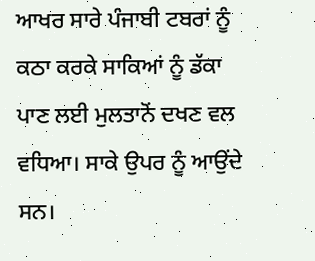ਆਖਰ ਸਾਰੇ ਪੰਜਾਬੀ ਟਬਰਾਂ ਨੂੰ ਕਠਾ ਕਰਕੇ ਸਾਕਿਆਂ ਨੂੰ ਡੱਕਾ ਪਾਣ ਲਈ ਮੁਲਤਾਨੋਂ ਦਖਣ ਵਲ ਵਧਿਆ। ਸਾਕੇ ਉਪਰ ਨੂੰ ਆਉਂਦੇ ਸਨ।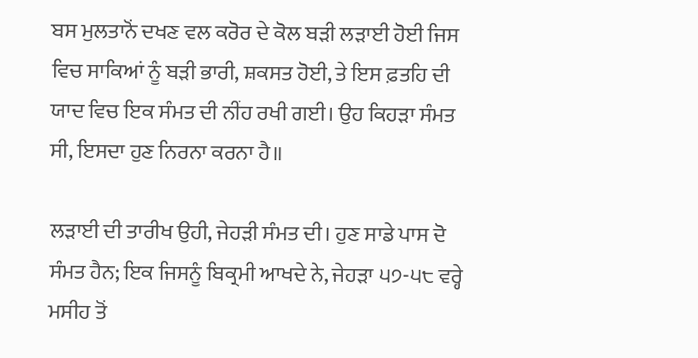ਬਸ ਮੁਲਤਾਨੋਂ ਦਖਣ ਵਲ ਕਰੋਰ ਦੇ ਕੋਲ ਬੜੀ ਲੜਾਈ ਹੋਈ ਜਿਸ ਵਿਚ ਸਾਕਿਆਂ ਨੂੰ ਬੜੀ ਭਾਰੀ, ਸ਼ਕਸਤ ਹੋਈ, ਤੇ ਇਸ ਫ਼ਤਹਿ ਦੀ ਯਾਦ ਵਿਚ ਇਕ ਸੰਮਤ ਦੀ ਨੀਂਹ ਰਖੀ ਗਈ। ਉਹ ਕਿਹੜਾ ਸੰਮਤ ਸੀ, ਇਸਦਾ ਹੁਣ ਨਿਰਨਾ ਕਰਨਾ ਹੈ॥

ਲੜਾਈ ਦੀ ਤਾਰੀਖ ਉਹੀ, ਜੇਹੜੀ ਸੰਮਤ ਦੀ। ਹੁਣ ਸਾਡੇ ਪਾਸ ਦੋ ਸੰਮਤ ਹੈਨ; ਇਕ ਜਿਸਨੂੰ ਬਿਕ੍ਰਮੀ ਆਖਦੇ ਨੇ, ਜੇਹੜਾ ੫੭-੫੮ ਵਰ੍ਹੇ ਮਸੀਹ ਤੋਂ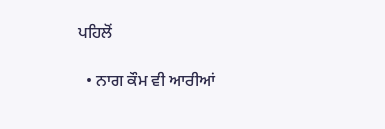ਪਹਿਲੋਂ

  • ਨਾਗ ਕੌਮ ਵੀ ਆਰੀਆਂ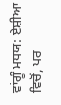ਵਾਂਗੂੰ ਮਧਯ: ਏਸ਼ੀਆ ਵਿਚੋਂ, ਪਰ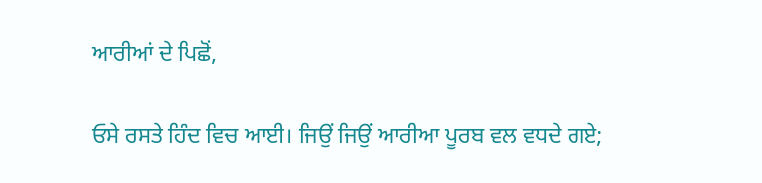ਆਰੀਆਂ ਦੇ ਪਿਛੋਂ,

ਓਸੇ ਰਸਤੇ ਹਿੰਦ ਵਿਚ ਆਈ। ਜਿਉਂ ਜਿਉਂ ਆਰੀਆ ਪੂਰਬ ਵਲ ਵਧਦੇ ਗਏ;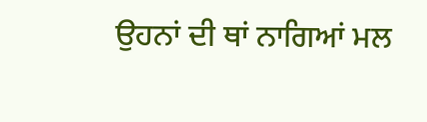ਉਹਨਾਂ ਦੀ ਥਾਂ ਨਾਗਿਆਂ ਮਲ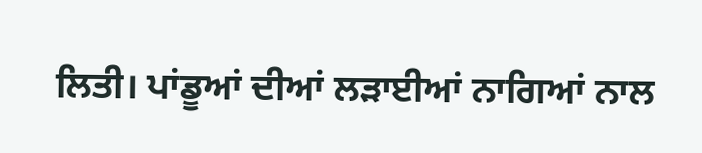ਲਿਤੀ। ਪਾਂਡੂਆਂ ਦੀਆਂ ਲੜਾਈਆਂ ਨਾਗਿਆਂ ਨਾਲ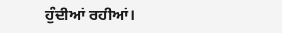ਹੁੰਦੀਆਂ ਰਹੀਆਂ।